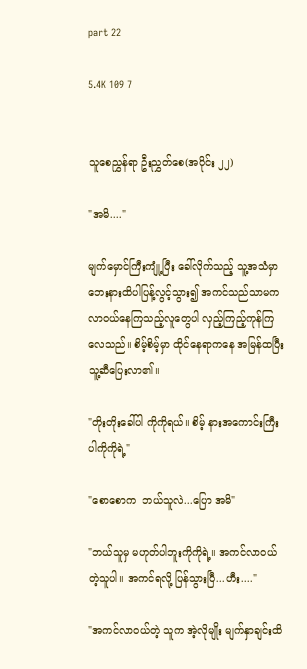part 22

5.4K 109 7


သူစေညွှန်ရာ ဦးညွှတ်စေ(အပိုင်း ၂၂)

"အမိ...."

မျက်မှောင်ကြီးကျုံ့ပြီး ခေါ်လိုက်သည့် သူ့အသံမှာ ဘေးနားထိပါပြန့်လွင့်သွား၍ အကင်သည်သာမက လာဝယ်နေကြသည့်လူတွေပါ လှည့်ကြည့်ကုန်ကြလေသည်။ စိမ့်စိမ့်မှာ ထိုင်နေရာကနေ အမြန်ထပြီး သူ့ဆီပြေးလာ၏။

"တိုးတိုးခေါ်ပါ ကိုကိုရယ်။ စိမ့် နားအကောင်းကြီးပါကိုကိုရဲ့"

"စောစောက  ဘယ်သူလဲ...ပြော အမိ"

"ဘယ်သူမှ မဟုတ်ပါဘူးကိုကိုရဲ့။ အကင်လာဝယ်တဲ့သူပါ။ အကင်ရလို့ ပြန်သွားပြီ...ဟီး...."

"အကင်လာဝယ်တဲ့ သူက အဲ့လိုမျိုး မျက်နှာချင်းထိ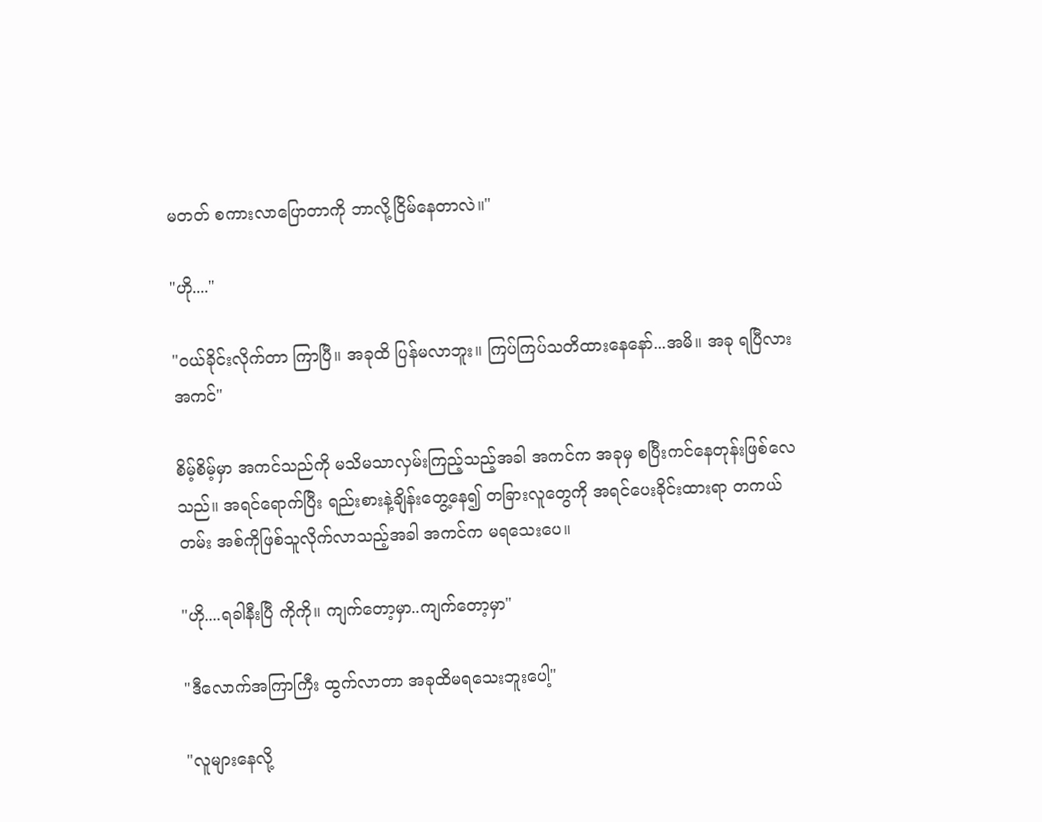မတတ် စကားလာပြောတာကို ဘာလို့ငြိမ်နေတာလဲ။"

"ဟို...."

"ဝယ်ခိုင်းလိုက်တာ ကြာပြီ။ အခုထိ ပြန်မလာဘူး။ ကြပ်ကြပ်သတိထားနေနော်...အမိ။ အခု ရပြီလားအကင်"

စိမ့်စိမ့်မှာ အကင်သည်ကို မသိမသာလှမ်းကြည့်သည့်အခါ အကင်က အခုမှ စပြီးကင်နေတုန်းဖြစ်လေသည်။ အရင်ရောက်ပြီး ရည်းစားနဲ့ချိန်းတွေ့နေ၍ တခြားလူတွေကို အရင်ပေးခိုင်းထားရာ တကယ်တမ်း အစ်ကိုဖြစ်သူလိုက်လာသည့်အခါ အကင်က မရသေးပေ။

"ဟို....ရခါနီးပြီ ကိုကို။ ကျက်တော့မှာ..ကျက်တော့မှာ"

"ဒီလောက်အကြာကြီး ထွက်လာတာ အခုထိမရသေးဘူးပေါ့"

"လူများနေလို့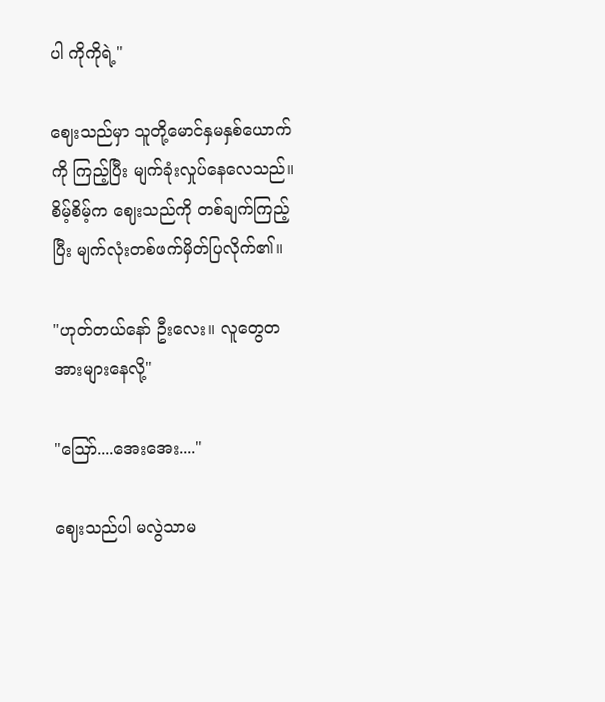ပါ ကိုကိုရဲ့"

ဈေးသည်မှာ သူတို့မောင်နှမနှစ်ယောက်ကို ကြည့်ပြီး မျက်ခုံးလှုပ်နေလေသည်။ စိမ့်စိမ့်က ဈေးသည်ကို တစ်ချက်ကြည့်ပြီး မျက်လုံးတစ်ဖက်မှိတ်ပြလိုက်၏။

"ဟုတ်တယ်နော် ဦးလေး။ လူတွေတအားများနေလို့"

"ဪ....အေးအေး...."

ဈေးသည်ပါ မလွဲသာမ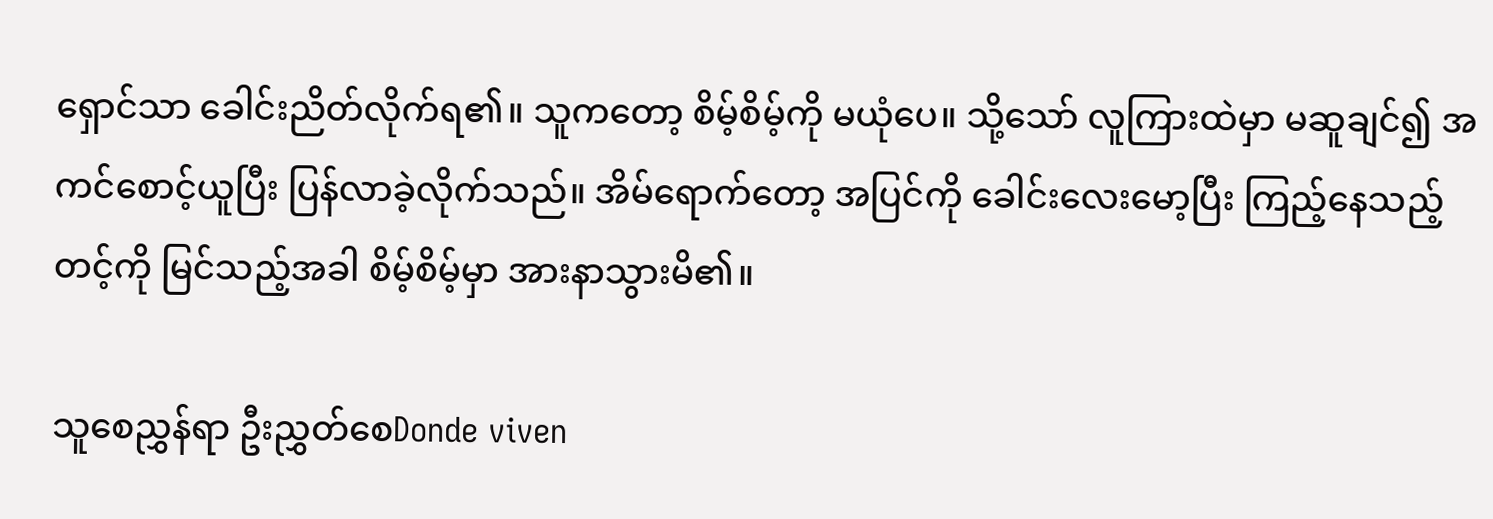ရှောင်သာ ခေါင်းညိတ်လိုက်ရ၏။ သူကတော့ စိမ့်စိမ့်ကို မယုံပေ။ သို့သော် လူကြားထဲမှာ မဆူချင်၍ အကင်စောင့်ယူပြီး ပြန်လာခဲ့လိုက်သည်။ အိမ်ရောက်တော့ အပြင်ကို ခေါင်းလေးမော့ပြီး ကြည့်နေသည့် တင့်ကို မြင်သည့်အခါ စိမ့်စိမ့်မှာ အားနာသွားမိ၏။

သူစေညွှန်ရာ ဦးညွှတ်စေDonde viven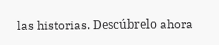las historias. Descúbrelo ahora